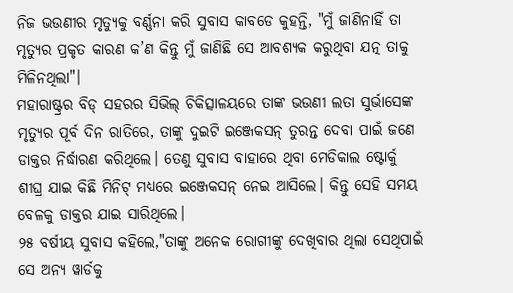ନିଜ ଭଉଣୀର ମୃତ୍ୟୁକୁ ବର୍ଣ୍ଣନା କରି ସୁବାସ କାବଡେ କୁହନ୍ତି, "ମୁଁ ଜାଣିନାହିଁ ତା ମୃତ୍ୟୁର ପ୍ରକୃତ କାରଣ କ’ଣ କିନ୍ତୁ ମୁଁ ଜାଣିଛି ସେ ଆବଶ୍ୟକ କରୁଥିବା ଯତ୍ନ ତାକୁ ମିଳିନଥିଲା"।
ମହାରାଷ୍ଟ୍ରର ବିଡ୍ ସହରର ସିଭିଲ୍ ଚିକିତ୍ସାଳୟରେ ତାଙ୍କ ଭଉଣୀ ଲତା ସୁର୍ଭାସେଙ୍କ ମୃତ୍ୟୁର ପୂର୍ବ ଦିନ ରାତିରେ, ତାଙ୍କୁ ଦୁଇଟି ଇଞ୍ଜେକସନ୍ ତୁରନ୍ତ ଦେବା ପାଇଁ ଜଣେ ଡାକ୍ତର ନିର୍ଦ୍ଧାରଣ କରିଥିଲେ। ତେଣୁ ସୁବାସ ବାହାରେ ଥିବା ମେଡିକାଲ ଷ୍ଟୋର୍କୁ ଶୀଘ୍ର ଯାଇ କିଛି ମିନିଟ୍ ମଧ୍ୟରେ ଇଞ୍ଜେକସନ୍ ନେଇ ଆସିଲେ। କିନ୍ତୁ ସେହି ସମୟ ବେଳକୁ ଡାକ୍ତର ଯାଇ ସାରିଥିଲେ।
୨୫ ବର୍ଷୀୟ ସୁବାସ କହିଲେ,"ତାଙ୍କୁ ଅନେକ ରୋଗୀଙ୍କୁ ଦେଖିବାର ଥିଲା ସେଥିପାଇଁ ସେ ଅନ୍ୟ ୱାର୍ଡକୁ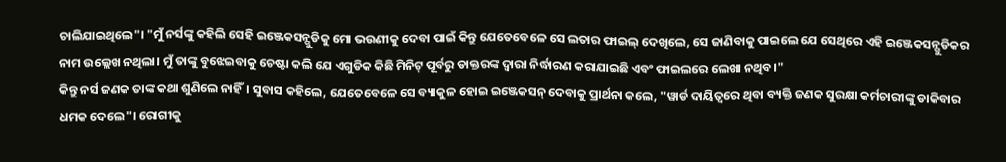ଚାଲିଯାଇଥିଲେ"। "ମୁଁ ନର୍ସଙ୍କୁ କହିଲି ସେହି ଇଞ୍ଜେକସନ୍ଗୁଡିକୁ ମୋ ଭଉଣୀକୁ ଦେବା ପାଇଁ କିନ୍ତୁ ଯେତେବେଳେ ସେ ଲତାର ଫାଇଲ୍ ଦେଖିଲେ, ସେ ଜାଣିବାକୁ ପାଇଲେ ଯେ ସେଥିରେ ଏହି ଇଞ୍ଜେକସନ୍ଗୁଡିକର ନାମ ଉଲ୍ଲେଖ ନଥିଲା। ମୁଁ ତାଙ୍କୁ ବୁଝେଇବାକୁ ଚେଷ୍ଟା କଲି ଯେ ଏଗୁଡିକ କିଛି ମିନିଟ୍ ପୂର୍ବରୁ ଡାକ୍ତରଙ୍କ ଦ୍ୱାରା ନିର୍ଦ୍ଧାରଣ କରାଯାଇଛି ଏବଂ ଫାଇଲରେ ଲେଖା ନଥିବ।"
କିନ୍ତୁ ନର୍ସ ଜଣକ ତାଙ୍କ କଥା ଶୁଣିଲେ ନାହିଁ। ସୁବାସ କହିଲେ, ଯେତେବେଳେ ସେ ବ୍ୟାକୁଳ ହୋଇ ଇଞ୍ଜେକସନ୍ ଦେବାକୁ ପ୍ରାର୍ଥନା କଲେ, "ୱାର୍ଡ ଦାୟିତ୍ୱରେ ଥିବା ବ୍ୟକ୍ତି ଜଣକ ସୁରକ୍ଷା କର୍ମଚାରୀଙ୍କୁ ଡାକିବାର ଧମକ ଦେଲେ"। ରୋଗୀକୁ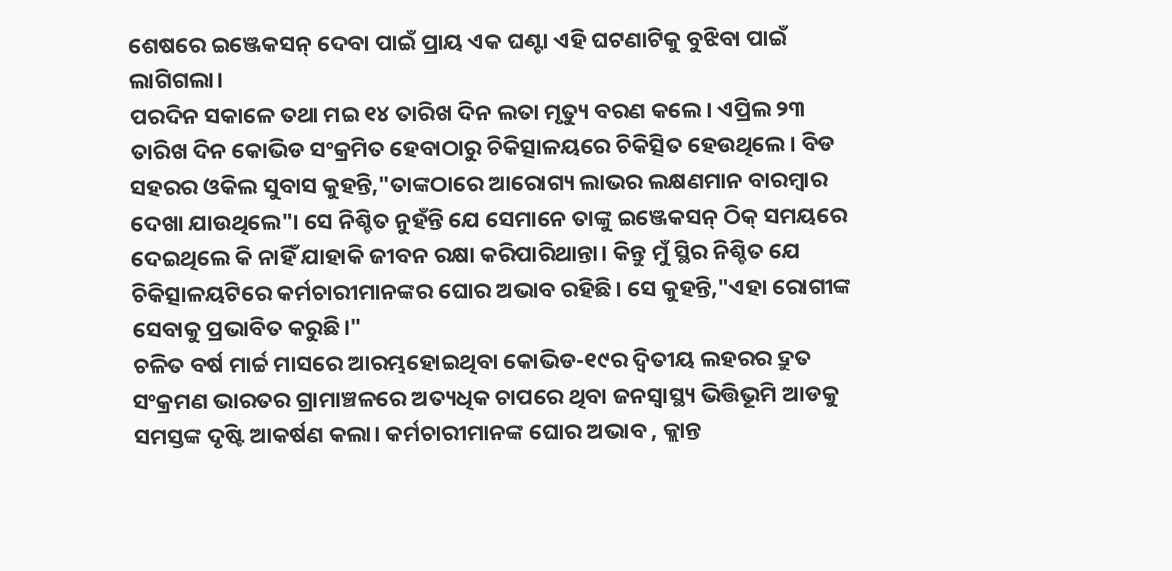ଶେଷରେ ଇଞ୍ଜେକସନ୍ ଦେବା ପାଇଁ ପ୍ରାୟ ଏକ ଘଣ୍ଟା ଏହି ଘଟଣାଟିକୁ ବୁଝିବା ପାଇଁ ଲାଗିଗଲା।
ପରଦିନ ସକାଳେ ତଥା ମଇ ୧୪ ତାରିଖ ଦିନ ଲତା ମୃତ୍ୟୁ ବରଣ କଲେ। ଏପ୍ରିଲ ୨୩ ତାରିଖ ଦିନ କୋଭିଡ ସଂକ୍ରମିତ ହେବାଠାରୁ ଚିକିତ୍ସାଳୟରେ ଚିକିତ୍ସିତ ହେଉଥିଲେ। ବିଡ ସହରର ଓକିଲ ସୁବାସ କୁହନ୍ତି,"ତାଙ୍କଠାରେ ଆରୋଗ୍ୟ ଲାଭର ଲକ୍ଷଣମାନ ବାରମ୍ବାର ଦେଖା ଯାଉଥିଲେ"। ସେ ନିଶ୍ଚିତ ନୁହଁନ୍ତି ଯେ ସେମାନେ ତାଙ୍କୁ ଇଞ୍ଜେକସନ୍ ଠିକ୍ ସମୟରେ ଦେଇଥିଲେ କି ନାହିଁ ଯାହାକି ଜୀବନ ରକ୍ଷା କରିପାରିଥାନ୍ତା। କିନ୍ତୁ ମୁଁ ସ୍ଥିର ନିଶ୍ଚିତ ଯେ ଚିକିତ୍ସାଳୟଟିରେ କର୍ମଚାରୀମାନଙ୍କର ଘୋର ଅଭାବ ରହିଛି। ସେ କୁହନ୍ତି,"ଏହା ରୋଗୀଙ୍କ ସେବାକୁ ପ୍ରଭାବିତ କରୁଛି।"
ଚଳିତ ବର୍ଷ ମାର୍ଚ୍ଚ ମାସରେ ଆରମ୍ଭହୋଇଥିବା କୋଭିଡ-୧୯ର ଦ୍ୱିତୀୟ ଲହରର ଦ୍ରୁତ ସଂକ୍ରମଣ ଭାରତର ଗ୍ରାମାଞ୍ଚଳରେ ଅତ୍ୟଧିକ ଚାପରେ ଥିବା ଜନସ୍ୱାସ୍ଥ୍ୟ ଭିତ୍ତିଭୂମି ଆଡକୁ ସମସ୍ତଙ୍କ ଦୃଷ୍ଟି ଆକର୍ଷଣ କଲା। କର୍ମଚାରୀମାନଙ୍କ ଘୋର ଅଭାବ , କ୍ଲାନ୍ତ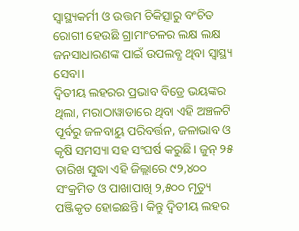ସ୍ୱାସ୍ଥ୍ୟକର୍ମୀ ଓ ଉତ୍ତମ ଚିକିତ୍ସାରୁ ବଂଚିତ ରୋଗୀ ହେଉଛି ଗ୍ରାମାଂଚଳର ଲକ୍ଷ ଲକ୍ଷ ଜନସାଧାରଣଙ୍କ ପାଇଁ ଉପଲବ୍ଧ ଥିବା ସ୍ୱାସ୍ଥ୍ୟ ସେବା।
ଦ୍ୱିତୀୟ ଲହରର ପ୍ରଭାବ ବିଡ୍ରେ ଭୟଙ୍କର ଥିଲା, ମରାଠାୱାଡାରେ ଥିବା ଏହି ଅଞ୍ଚଳଟି ପୂର୍ବରୁ ଜଳବାୟୁ ପରିବର୍ତ୍ତନ, ଜଳାଭାବ ଓ କୃଷି ସମସ୍ୟା ସହ ସଂଘର୍ଷ କରୁଛି। ଜୁନ୍ ୨୫ ତାରିଖ ସୁଦ୍ଧା ଏହି ଜିଲ୍ଲାରେ ୯୨,୪୦୦ ସଂକ୍ରମିତ ଓ ପାଖାପାଖି ୨,୫୦୦ ମୃତ୍ୟୁ ପଞ୍ଜିକୃତ ହୋଇଛନ୍ତି। କିନ୍ତୁ ଦ୍ୱିତୀୟ ଲହର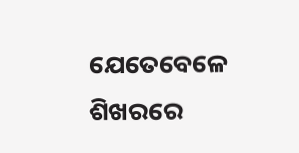ଯେତେବେଳେ ଶିଖରରେ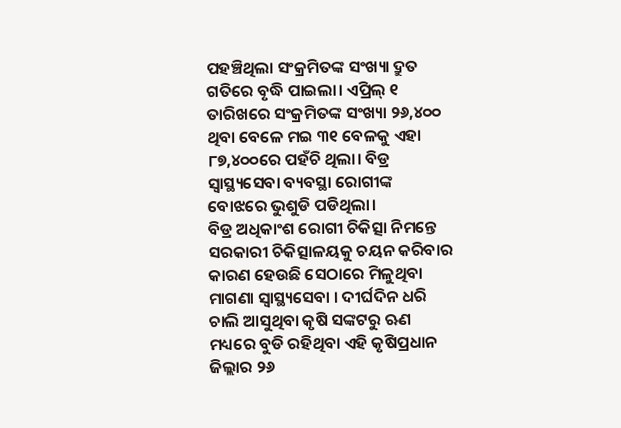ପହଞ୍ଚିଥିଲା ସଂକ୍ରମିତଙ୍କ ସଂଖ୍ୟା ଦ୍ରୁତ ଗତିରେ ବୃଦ୍ଧି ପାଇଲା। ଏପ୍ରିଲ୍ ୧ ତାରିଖରେ ସଂକ୍ରମିତଙ୍କ ସଂଖ୍ୟା ୨୬,୪୦୦ ଥିବା ବେଳେ ମଇ ୩୧ ବେଳକୁ ଏହା ୮୭,୪୦୦ରେ ପହଁଚି ଥିଲା। ବିଡ୍ର ସ୍ୱାସ୍ଥ୍ୟସେବା ବ୍ୟବସ୍ଥା ରୋଗୀଙ୍କ ବୋଝରେ ଭୁଶୁଡି ପଡିଥିଲା।
ବିଡ୍ର ଅଧିକାଂଶ ରୋଗୀ ଚିକିତ୍ସା ନିମନ୍ତେ ସରକାରୀ ଚିକିତ୍ସାଳୟକୁ ଚୟନ କରିବାର କାରଣ ହେଉଛି ସେଠାରେ ମିଳୁଥିବା ମାଗଣା ସ୍ୱାସ୍ଥ୍ୟସେବା । ଦୀର୍ଘଦିନ ଧରି ଚାଲି ଆସୁଥିବା କୃଷି ସଙ୍କଟରୁ ଋଣ ମଧ୍ୟରେ ବୁଡି ରହିଥିବା ଏହି କୃଷିପ୍ରଧାନ ଜିଲ୍ଲାର ୨୬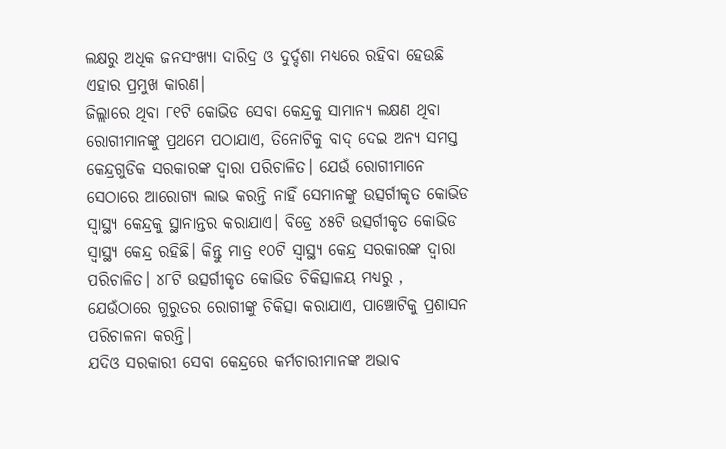ଲକ୍ଷରୁ ଅଧିକ ଜନସଂଖ୍ୟା ଦାରିଦ୍ର ଓ ଦୁର୍ଦ୍ଦଶା ମଧ୍ୟରେ ରହିବା ହେଉଛି ଏହାର ପ୍ରମୁଖ କାରଣ।
ଜିଲ୍ଲାରେ ଥିବା ୮୧ଟି କୋଭିଡ ସେବା କେନ୍ଦ୍ରକୁ ସାମାନ୍ୟ ଲକ୍ଷଣ ଥିବା ରୋଗୀମାନଙ୍କୁ ପ୍ରଥମେ ପଠାଯାଏ, ତିନୋଟିକୁ ବାଦ୍ ଦେଇ ଅନ୍ୟ ସମସ୍ତ କେନ୍ଦ୍ରଗୁଡିକ ସରକାରଙ୍କ ଦ୍ୱାରା ପରିଚାଳିତ। ଯେଉଁ ରୋଗୀମାନେ ସେଠାରେ ଆରୋଗ୍ୟ ଲାଭ କରନ୍ତି ନାହିଁ ସେମାନଙ୍କୁ ଉତ୍ସର୍ଗୀକୃତ କୋଭିଡ ସ୍ୱାସ୍ଥ୍ୟ କେନ୍ଦ୍ରକୁ ସ୍ଥାନାନ୍ତର କରାଯାଏ। ବିଡ୍ରେ ୪୫ଟି ଉତ୍ସର୍ଗୀକୃତ କୋଭିଡ ସ୍ୱାସ୍ଥ୍ୟ କେନ୍ଦ୍ର ରହିଛି। କିନ୍ତୁ ମାତ୍ର ୧୦ଟି ସ୍ୱାସ୍ଥ୍ୟ କେନ୍ଦ୍ର ସରକାରଙ୍କ ଦ୍ୱାରା ପରିଚାଳିତ। ୪୮ଟି ଉତ୍ସର୍ଗୀକୃତ କୋଭିଡ ଚିକିତ୍ସାଳୟ ମଧ୍ୟରୁ , ଯେଉଁଠାରେ ଗୁରୁତର ରୋଗୀଙ୍କୁ ଚିକିତ୍ସା କରାଯାଏ, ପାଞ୍ଚୋଟିକୁ ପ୍ରଶାସନ ପରିଚାଳନା କରନ୍ତି।
ଯଦିଓ ସରକାରୀ ସେବା କେନ୍ଦ୍ରରେ କର୍ମଚାରୀମାନଙ୍କ ଅଭାବ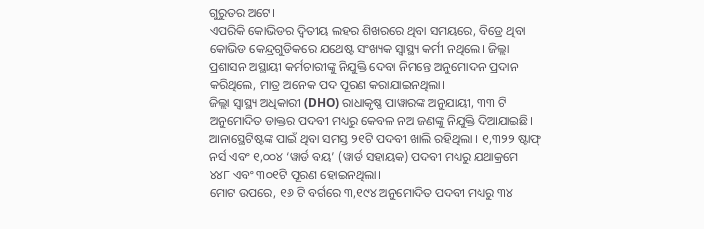ଗୁରୁତର ଅଟେ।
ଏପରିକି କୋଭିଡର ଦ୍ୱିତୀୟ ଲହର ଶିଖରରେ ଥିବା ସମୟରେ, ବିଡ୍ରେ ଥିବା କୋଭିଡ କେନ୍ଦ୍ରଗୁଡିକରେ ଯଥେଷ୍ଟ ସଂଖ୍ୟକ ସ୍ୱାସ୍ଥ୍ୟ କର୍ମୀ ନଥିଲେ। ଜିଲ୍ଲା ପ୍ରଶାସନ ଅସ୍ଥାୟୀ କର୍ମଚାରୀଙ୍କୁ ନିଯୁକ୍ତି ଦେବା ନିମନ୍ତେ ଅନୁମୋଦନ ପ୍ରଦାନ କରିଥିଲେ, ମାତ୍ର ଅନେକ ପଦ ପୂରଣ କରାଯାଇନଥିଲା।
ଜିଲ୍ଲା ସ୍ୱାସ୍ଥ୍ୟ ଅଧିକାରୀ (DHO) ରାଧାକୃଷ୍ଣ ପାୱାରଙ୍କ ଅନୁଯାୟୀ, ୩୩ ଟି ଅନୁମୋଦିତ ଡାକ୍ତର ପଦବୀ ମଧ୍ୟରୁ କେବଳ ନଅ ଜଣଙ୍କୁ ନିଯୁକ୍ତି ଦିଆଯାଇଛି। ଆନାସ୍ଥେଟିଷ୍ଟଙ୍କ ପାଇଁ ଥିବା ସମସ୍ତ ୨୧ଟି ପଦବୀ ଖାଲି ରହିଥିଲା । ୧,୩୨୨ ଷ୍ଟାଫ୍ ନର୍ସ ଏବଂ ୧,୦୦୪ ‘ୱାର୍ଡ ବୟ’ (ୱାର୍ଡ ସହାୟକ) ପଦବୀ ମଧ୍ୟରୁ ଯଥାକ୍ରମେ ୪୪୮ ଏବଂ ୩୦୧ଟି ପୂରଣ ହୋଇନଥିଲା।
ମୋଟ ଉପରେ, ୧୬ ଟି ବର୍ଗରେ ୩,୧୯୪ ଅନୁମୋଦିତ ପଦବୀ ମଧ୍ୟରୁ ୩୪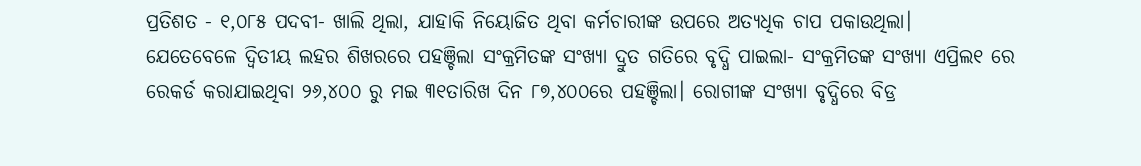ପ୍ରତିଶତ - ୧,୦୮୫ ପଦବୀ- ଖାଲି ଥିଲା, ଯାହାକି ନିୟୋଜିତ ଥିବା କର୍ମଚାରୀଙ୍କ ଉପରେ ଅତ୍ୟଧିକ ଚାପ ପକାଉଥିଲା।
ଯେତେବେଳେ ଦ୍ୱିତୀୟ ଲହର ଶିଖରରେ ପହଞ୍ଚିଲା ସଂକ୍ରମିତଙ୍କ ସଂଖ୍ୟା ଦ୍ରୁତ ଗତିରେ ବୃଦ୍ଧି ପାଇଲା- ସଂକ୍ରମିତଙ୍କ ସଂଖ୍ୟା ଏପ୍ରିଲ୧ ରେ ରେକର୍ଡ କରାଯାଇଥିବା ୨୬,୪୦୦ ରୁ ମଇ ୩୧ତାରିଖ ଦିନ ୮୭,୪୦୦ରେ ପହଞ୍ଚିଲା। ରୋଗୀଙ୍କ ସଂଖ୍ୟା ବୃଦ୍ଧିରେ ବିଡ୍ର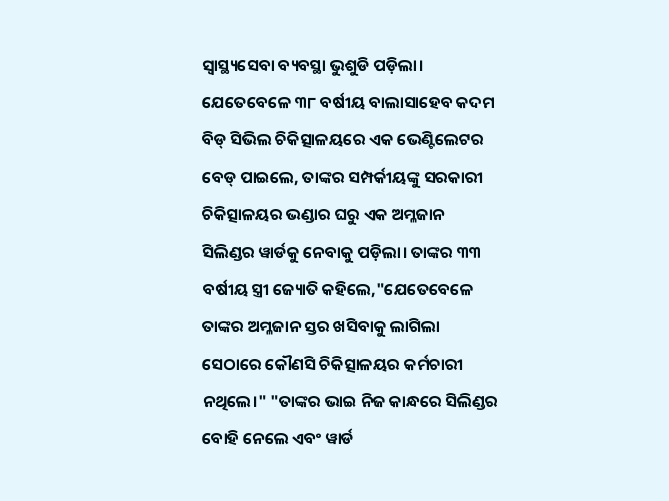ସ୍ୱାସ୍ଥ୍ୟସେବା ବ୍ୟବସ୍ଥା ଭୁଶୁଡି ପଡ଼ିଲା।
ଯେତେବେଳେ ୩୮ ବର୍ଷୀୟ ବାଲାସାହେବ କଦମ ବିଡ୍ ସିଭିଲ ଚିକିତ୍ସାଳୟରେ ଏକ ଭେଣ୍ଟିଲେଟର ବେଡ୍ ପାଇଲେ, ତାଙ୍କର ସମ୍ପର୍କୀୟଙ୍କୁ ସରକାରୀ ଚିକିତ୍ସାଳୟର ଭଣ୍ଡାର ଘରୁ ଏକ ଅମ୍ଳଜାନ ସିଲିଣ୍ଡର ୱାର୍ଡକୁ ନେବାକୁ ପଡ଼ିଲା। ତାଙ୍କର ୩୩ ବର୍ଷୀୟ ସ୍ତ୍ରୀ ଜ୍ୟୋତି କହିଲେ,"ଯେତେବେଳେ ତାଙ୍କର ଅମ୍ଳଜାନ ସ୍ତର ଖସିବାକୁ ଲାଗିଲା ସେଠାରେ କୌଣସି ଚିକିତ୍ସାଳୟର କର୍ମଚାରୀ ନଥିଲେ।" "ତାଙ୍କର ଭାଇ ନିଜ କାନ୍ଧରେ ସିଲିଣ୍ଡର ବୋହି ନେଲେ ଏବଂ ୱାର୍ଡ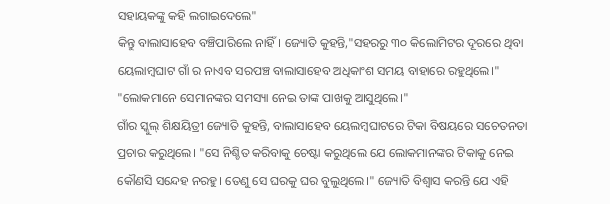ସହାୟକଙ୍କୁ କହି ଲଗାଇଦେଲେ"
କିନ୍ତୁ ବାଲାସାହେବ ବଞ୍ଚିପାରିଲେ ନାହିଁ। ଜ୍ୟୋତି କୁହନ୍ତି,"ସହରରୁ ୩୦ କିଲୋମିଟର ଦୂରରେ ଥିବା ୟେଲାମ୍ବଘାଟ ଗାଁ ର ନାଏବ ସରପଞ୍ଚ ବାଲାସାହେବ ଅଧିକାଂଶ ସମୟ ବାହାରେ ରହୁଥିଲେ।" "ଲୋକମାନେ ସେମାନଙ୍କର ସମସ୍ୟା ନେଇ ତାଙ୍କ ପାଖକୁ ଆସୁଥିଲେ।"
ଗାଁର ସ୍କୁଲ୍ ଶିକ୍ଷୟିତ୍ରୀ ଜ୍ୟୋତି କୁହନ୍ତି, ବାଲାସାହେବ ୟେଲମ୍ବଘାଟରେ ଟିକା ବିଷୟରେ ସଚେତନତା ପ୍ରଚାର କରୁଥିଲେ। "ସେ ନିଶ୍ଚିତ କରିବାକୁ ଚେଷ୍ଟା କରୁଥିଲେ ଯେ ଲୋକମାନଙ୍କର ଟିକାକୁ ନେଇ କୌଣସି ସନ୍ଦେହ ନରହୁ। ତେଣୁ ସେ ଘରକୁ ଘର ବୁଲୁଥିଲେ।" ଜ୍ୟୋତି ବିଶ୍ୱାସ କରନ୍ତି ଯେ ଏହି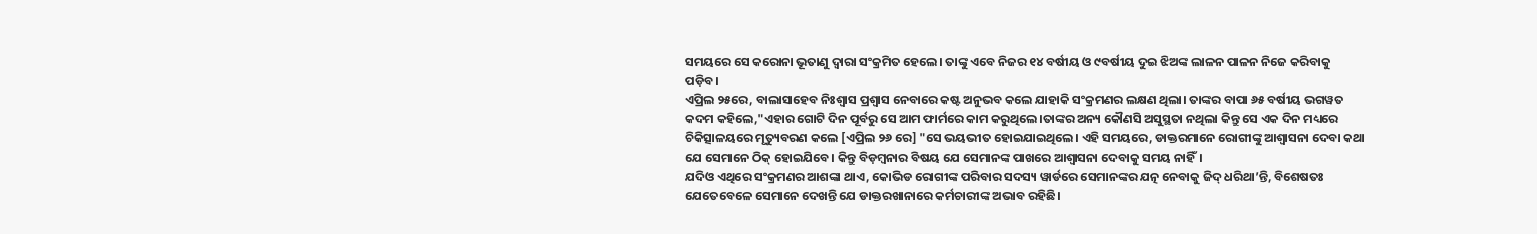ସମୟରେ ସେ କରୋନା ଭୂତାଣୁ ଦ୍ୱାରା ସଂକ୍ରମିତ ହେଲେ। ତାଙ୍କୁ ଏବେ ନିଜର ୧୪ ବର୍ଷୀୟ ଓ ୯ବର୍ଷୀୟ ଦୁଇ ଝିଅଙ୍କ ଲାଳନ ପାଳନ ନିଜେ କରିବାକୁ ପଡ଼ିବ।
ଏପ୍ରିଲ ୨୫ରେ, ବାଲାସାହେବ ନିଃଶ୍ୱାସ ପ୍ରଶ୍ୱାସ ନେବାରେ କଷ୍ଟ ଅନୁଭବ କଲେ ଯାହାକି ସଂକ୍ରମଣର ଲକ୍ଷଣ ଥିଲା। ତାଙ୍କର ବାପା ୬୫ ବର୍ଷୀୟ ଭଗୱତ କଦମ କହିଲେ,"ଏହାର ଗୋଟି ଦିନ ପୂର୍ବରୁ ସେ ଆମ ଫାର୍ମରେ କାମ କରୁଥିଲେ।ତାଙ୍କର ଅନ୍ୟ କୌଣସି ଅସୁସ୍ଥତା ନଥିଲା କିନ୍ତୁ ସେ ଏକ ଦିନ ମଧ୍ୟରେ ଚିକିତ୍ସାଳୟରେ ମୃତ୍ୟୁବରଣ କଲେ [ଏପ୍ରିଲ ୨୬ ରେ] "ସେ ଭୟଭୀତ ହୋଇଯାଇଥିଲେ। ଏହି ସମୟରେ, ଡାକ୍ତରମାନେ ରୋଗୀଙ୍କୁ ଆଶ୍ୱାସନା ଦେବା କଥା ଯେ ସେମାନେ ଠିକ୍ ହୋଇଯିବେ। କିନ୍ତୁ ବିଡ଼ମ୍ବନାର ବିଷୟ ଯେ ସେମାନଙ୍କ ପାଖରେ ଆଶ୍ୱାସନା ଦେବାକୁ ସମୟ ନାହିଁ।
ଯଦିଓ ଏଥିରେ ସଂକ୍ରମଣର ଆଶଙ୍କା ଥାଏ, କୋଭିଡ ରୋଗୀଙ୍କ ପରିବାର ସଦସ୍ୟ ୱାର୍ଡରେ ସେମାନଙ୍କର ଯତ୍ନ ନେବାକୁ ଜିଦ୍ ଧରିଥା’ନ୍ତି, ବିଶେଷତଃ ଯେତେବେଳେ ସେମାନେ ଦେଖନ୍ତି ଯେ ଡାକ୍ତରଖାନାରେ କର୍ମଚାରୀଙ୍କ ଅଭାବ ରହିଛି।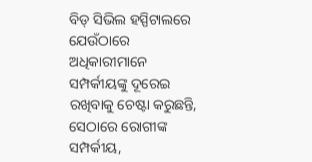ବିଡ୍ ସିଭିଲ ହସ୍ପିଟାଲରେ ଯେଉଁଠାରେ ଅଧିକାରୀମାନେ ସମ୍ପର୍କୀୟଙ୍କୁ ଦୂରେଇ ରଖିବାକୁ ଚେଷ୍ଟା କରୁଛନ୍ତି, ସେଠାରେ ରୋଗୀଙ୍କ ସମ୍ପର୍କୀୟ,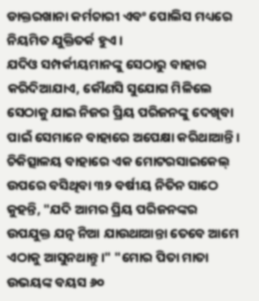ଡାକ୍ତରଖାନା କର୍ମଚାରୀ ଏବଂ ପୋଲିସ ମଧ୍ୟରେ ନିୟମିତ ଯୁକ୍ତିତର୍କ ହୁଏ।
ଯଦିଓ ସମ୍ପର୍କୀୟମାନଙ୍କୁ ସେଠାରୁ ବାହାର କରିଦିଆଯାଏ, କୌଣସି ସୁଯୋଗ ମିଳିଲେ ସେଠାକୁ ଯାଇ ନିଜର ପ୍ରିୟ ପରିଜନଙ୍କୁ ଦେଖିବା ପାଇଁ ସେମାନେ ବାହାରେ ଅପେକ୍ଷା କରିଥାଆନ୍ତି। ଚିକିତ୍ସାଳୟ ବାହାରେ ଏକ ମୋଟରସାଇକେଲ୍ ଉପରେ ବସିଥିବା ୩୨ ବର୍ଷୀୟ ନିତିନ ସାଠେ କୁହନ୍ତି, "ଯଦି ଆମର ପ୍ରିୟ ପରିଜନଙ୍କର ଉପଯୁକ୍ତ ଯତ୍ନ ନିଆ ଯାଉଥାଆନ୍ତା ତେବେ ଆମେ ଏଠାକୁ ଆସୁନଥାନ୍ତୁ।" "ମୋର ପିତା ମାତା ଉଭୟଙ୍କ ବୟସ ୬୦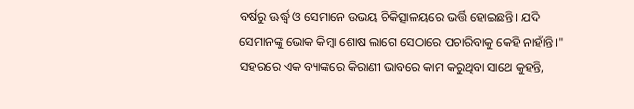ବର୍ଷରୁ ଊର୍ଦ୍ଧ୍ୱ ଓ ସେମାନେ ଉଭୟ ଚିକିତ୍ସାଳୟରେ ଭର୍ତ୍ତି ହୋଇଛନ୍ତି। ଯଦି ସେମାନଙ୍କୁ ଭୋକ କିମ୍ବା ଶୋଷ ଲାଗେ ସେଠାରେ ପଚାରିବାକୁ କେହି ନାହାଁନ୍ତି।"
ସହରରେ ଏକ ବ୍ୟାଙ୍କରେ କିରାଣୀ ଭାବରେ କାମ କରୁଥିବା ସାଥେ କୁହନ୍ତି,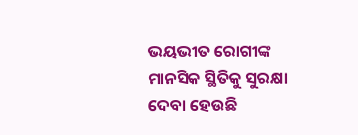ଭୟଭୀତ ରୋଗୀଙ୍କ ମାନସିକ ସ୍ଥିତିକୁ ସୁରକ୍ଷା ଦେବା ହେଉଛି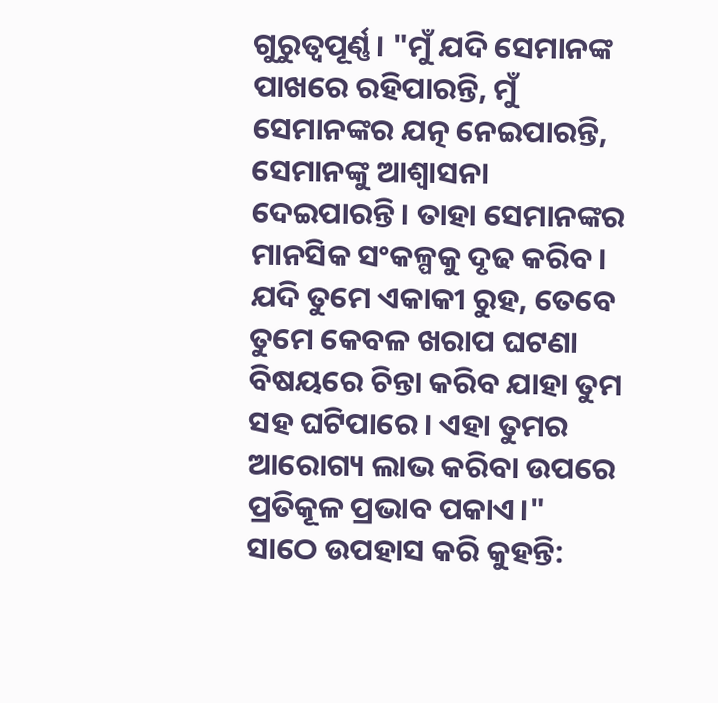ଗୁରୁତ୍ୱପୂର୍ଣ୍ଣ। "ମୁଁ ଯଦି ସେମାନଙ୍କ ପାଖରେ ରହିପାରନ୍ତି, ମୁଁ ସେମାନଙ୍କର ଯତ୍ନ ନେଇପାରନ୍ତି, ସେମାନଙ୍କୁ ଆଶ୍ୱାସନା ଦେଇପାରନ୍ତି। ତାହା ସେମାନଙ୍କର ମାନସିକ ସଂକଳ୍ପକୁ ଦୃଢ କରିବ। ଯଦି ତୁମେ ଏକାକୀ ରୁହ, ତେବେ ତୁମେ କେବଳ ଖରାପ ଘଟଣା ବିଷୟରେ ଚିନ୍ତା କରିବ ଯାହା ତୁମ ସହ ଘଟିପାରେ। ଏହା ତୁମର ଆରୋଗ୍ୟ ଲାଭ କରିବା ଉପରେ ପ୍ରତିକୂଳ ପ୍ରଭାବ ପକାଏ।"
ସାଠେ ଉପହାସ କରି କୁହନ୍ତି: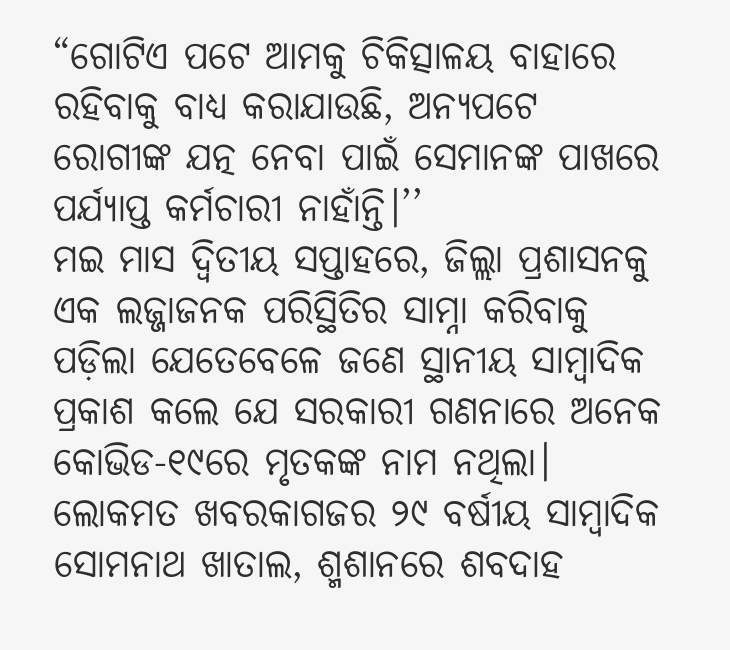“ଗୋଟିଏ ପଟେ ଆମକୁ ଚିକିତ୍ସାଳୟ ବାହାରେ ରହିବାକୁ ବାଧ୍ୟ କରାଯାଉଛି, ଅନ୍ୟପଟେ ରୋଗୀଙ୍କ ଯତ୍ନ ନେବା ପାଇଁ ସେମାନଙ୍କ ପାଖରେ ପର୍ଯ୍ୟାପ୍ତ କର୍ମଚାରୀ ନାହାଁନ୍ତି।’’
ମଇ ମାସ ଦ୍ୱିତୀୟ ସପ୍ତାହରେ, ଜିଲ୍ଲା ପ୍ରଶାସନକୁ ଏକ ଲଜ୍ଜାଜନକ ପରିସ୍ଥିତିର ସାମ୍ନା କରିବାକୁ ପଡ଼ିଲା ଯେତେବେଳେ ଜଣେ ସ୍ଥାନୀୟ ସାମ୍ବାଦିକ ପ୍ରକାଶ କଲେ ଯେ ସରକାରୀ ଗଣନାରେ ଅନେକ କୋଭିଡ-୧୯ରେ ମୃତକଙ୍କ ନାମ ନଥିଲା।
ଲୋକମତ ଖବରକାଗଜର ୨୯ ବର୍ଷୀୟ ସାମ୍ବାଦିକ ସୋମନାଥ ଖାତାଲ, ଶ୍ମଶାନରେ ଶବଦାହ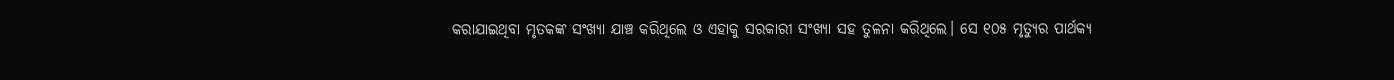କରାଯାଇଥିବା ମୃତକଙ୍କ ସଂଖ୍ୟା ଯାଞ୍ଚ କରିଥିଲେ ଓ ଏହାକୁ ସରକାରୀ ସଂଖ୍ୟା ସହ ତୁଳନା କରିଥିଲେ। ସେ ୧୦୫ ମୃତ୍ୟୁର ପାର୍ଥକ୍ୟ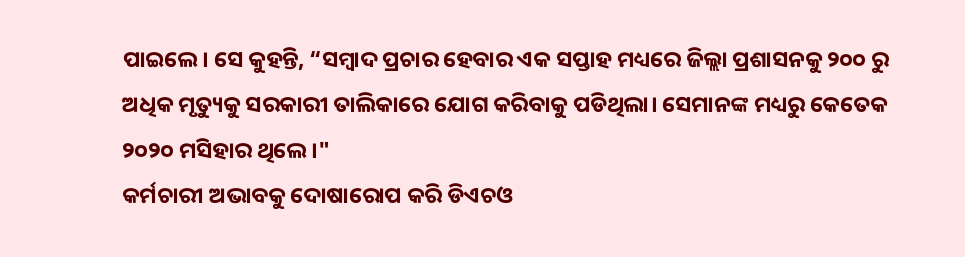ପାଇଲେ। ସେ କୁହନ୍ତି, “ସମ୍ବାଦ ପ୍ରଚାର ହେବାର ଏକ ସପ୍ତାହ ମଧ୍ୟରେ ଜିଲ୍ଲା ପ୍ରଶାସନକୁ ୨୦୦ ରୁ ଅଧିକ ମୃତ୍ୟୁକୁ ସରକାରୀ ତାଲିକାରେ ଯୋଗ କରିବାକୁ ପଡିଥିଲା। ସେମାନଙ୍କ ମଧ୍ୟରୁ କେତେକ ୨୦୨୦ ମସିହାର ଥିଲେ।"
କର୍ମଚାରୀ ଅଭାବକୁ ଦୋଷାରୋପ କରି ଡିଏଚଓ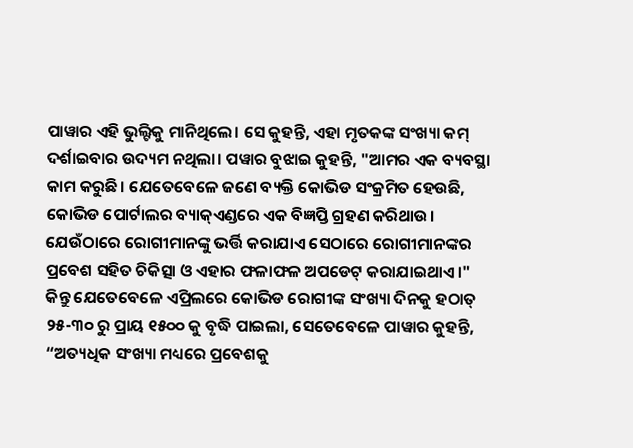ପାୱାର ଏହି ଭୁଲ୍ଟିକୁ ମାନିଥିଲେ। ସେ କୁହନ୍ତି, ଏହା ମୃତକଙ୍କ ସଂଖ୍ୟା କମ୍ ଦର୍ଶାଇବାର ଉଦ୍ୟମ ନଥିଲା। ପୱାର ବୁଝାଇ କୁହନ୍ତି, "ଆମର ଏକ ବ୍ୟବସ୍ଥା କାମ କରୁଛି। ଯେତେବେଳେ ଜଣେ ବ୍ୟକ୍ତି କୋଭିଡ ସଂକ୍ରମିତ ହେଉଛି, କୋଭିଡ ପୋର୍ଟାଲର ବ୍ୟାକ୍ଏଣ୍ଡରେ ଏକ ବିଜ୍ଞପ୍ତି ଗ୍ରହଣ କରିଥାଉ। ଯେଉଁଠାରେ ରୋଗୀମାନଙ୍କୁ ଭର୍ତ୍ତି କରାଯାଏ ସେଠାରେ ରୋଗୀମାନଙ୍କର ପ୍ରବେଶ ସହିତ ଚିକିତ୍ସା ଓ ଏହାର ଫଳାଫଳ ଅପଡେଟ୍ କରାଯାଇଥାଏ।"
କିନ୍ତୁ ଯେତେବେଳେ ଏପ୍ରିଲରେ କୋଭିଡ ରୋଗୀଙ୍କ ସଂଖ୍ୟା ଦିନକୁ ହଠାତ୍ ୨୫-୩୦ ରୁ ପ୍ରାୟ ୧୫୦୦ କୁ ବୃଦ୍ଧି ପାଇଲା, ସେତେବେଳେ ପାୱାର କୁହନ୍ତି, “ଅତ୍ୟଧିକ ସଂଖ୍ୟା ମଧ୍ୟରେ ପ୍ରବେଶକୁ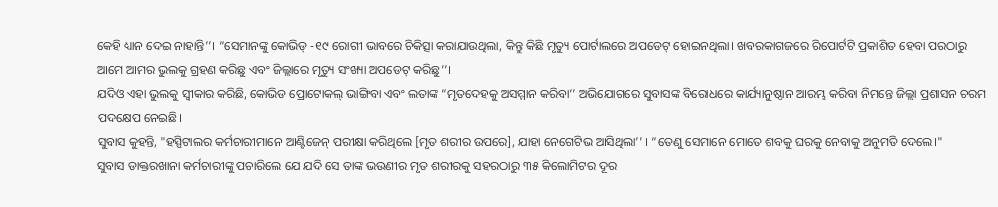କେହି ଧ୍ୟାନ ଦେଇ ନାହାନ୍ତି’’। “ସେମାନଙ୍କୁ କୋଭିଡ୍ -୧୯ ରୋଗୀ ଭାବରେ ଚିକିତ୍ସା କରାଯାଉଥିଲା, କିନ୍ତୁ କିଛି ମୃତ୍ୟୁ ପୋର୍ଟାଲରେ ଅପଡେଟ୍ ହୋଇନଥିଲା। ଖବରକାଗଜରେ ରିପୋର୍ଟଟି ପ୍ରକାଶିତ ହେବା ପରଠାରୁ ଆମେ ଆମର ଭୁଲକୁ ଗ୍ରହଣ କରିଛୁ ଏବଂ ଜିଲ୍ଲାରେ ମୃତ୍ୟୁ ସଂଖ୍ୟା ଅପଡେଟ୍ କରିଛୁ’’।
ଯଦିଓ ଏହା ଭୁଲକୁ ସ୍ୱୀକାର କରିଛି, କୋଭିଡ ପ୍ରୋଟୋକଲ୍ ଭାଙ୍ଗିବା ଏବଂ ଲତାଙ୍କ “ମୃତଦେହକୁ ଅସମ୍ମାନ କରିବା’’ ଅଭିଯୋଗରେ ସୁବାସଙ୍କ ବିରୋଧରେ କାର୍ଯ୍ୟାନୁଷ୍ଠାନ ଆରମ୍ଭ କରିବା ନିମନ୍ତେ ଜିଲ୍ଲା ପ୍ରଶାସନ ଚରମ ପଦକ୍ଷେପ ନେଇଛି।
ସୁବାସ କୁହନ୍ତି, "ହସ୍ପିଟାଲର କର୍ମଚାରୀମାନେ ଆଣ୍ଟିଜେନ୍ ପରୀକ୍ଷା କରିଥିଲେ [ମୃତ ଶରୀର ଉପରେ], ଯାହା ନେଗେଟିଭ ଆସିଥିଲା’’ । “ତେଣୁ ସେମାନେ ମୋତେ ଶବକୁ ଘରକୁ ନେବାକୁ ଅନୁମତି ଦେଲେ।"
ସୁବାସ ଡାକ୍ତରଖାନା କର୍ମଚାରୀଙ୍କୁ ପଚାରିଲେ ଯେ ଯଦି ସେ ତାଙ୍କ ଭଉଣୀର ମୃତ ଶରୀରକୁ ସହରଠାରୁ ୩୫ କିଲୋମିଟର ଦୂର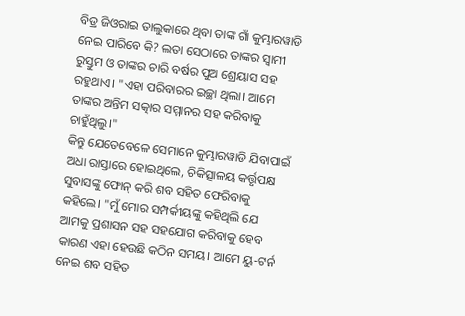ବିଡ୍ର ଜିଓରାଇ ତାଲୁକାରେ ଥିବା ତାଙ୍କ ଗାଁ କୁମ୍ଭାରୱାଡି ନେଇ ପାରିବେ କି? ଲତା ସେଠାରେ ତାଙ୍କର ସ୍ୱାମୀ ରୁସ୍ତୁମ ଓ ତାଙ୍କର ଚାରି ବର୍ଷର ପୁଅ ଶ୍ରେୟାସ ସହ ରହୁଥାଏ। "ଏହା ପରିବାରର ଇଚ୍ଛା ଥିଲା। ଆମେ ତାଙ୍କର ଅନ୍ତିମ ସତ୍କାର ସମ୍ମାନର ସହ କରିବାକୁ ଚାହୁଁଥିଲୁ।"
କିନ୍ତୁ ଯେତେବେଳେ ସେମାନେ କୁମ୍ଭାରୱାଡି ଯିବାପାଇଁ ଅଧା ରାସ୍ତାରେ ହୋଇଥିଲେ, ଚିକିତ୍ସାଳୟ କର୍ତ୍ତୃପକ୍ଷ ସୁବାସଙ୍କୁ ଫୋନ୍ କରି ଶବ ସହିତ ଫେରିବାକୁ କହିଲେ। "ମୁଁ ମୋର ସମ୍ପର୍କୀୟଙ୍କୁ କହିଥିଲି ଯେ ଆମକୁ ପ୍ରଶାସନ ସହ ସହଯୋଗ କରିବାକୁ ହେବ କାରଣ ଏହା ହେଉଛି କଠିନ ସମୟ। ଆମେ ୟୁ-ଟର୍ନ ନେଇ ଶବ ସହିତ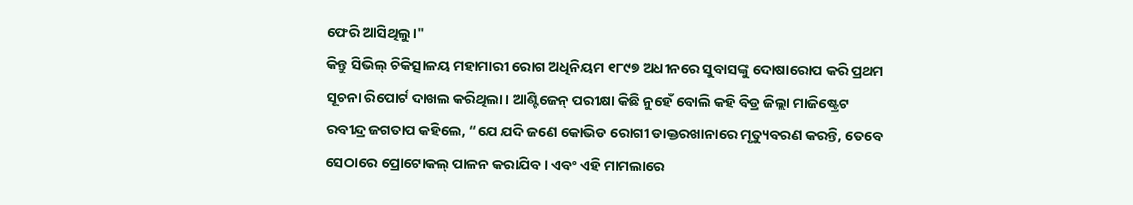ଫେରି ଆସିଥିଲୁ।"
କିନ୍ତୁ ସିଭିଲ୍ ଚିକିତ୍ସାଳୟ ମହାମାରୀ ରୋଗ ଅଧିନିୟମ ୧୮୯୭ ଅଧୀନରେ ସୁବାସଙ୍କୁ ଦୋଷାରୋପ କରି ପ୍ରଥମ ସୂଚନା ରିପୋର୍ଟ ଦାଖଲ କରିଥିଲା। ଆଣ୍ଟିଜେନ୍ ପରୀକ୍ଷା କିଛି ନୁହେଁ ବୋଲି କହି ବିଡ୍ର ଜିଲ୍ଲା ମାଜିଷ୍ଟ୍ରେଟ ରବୀନ୍ଦ୍ର ଜଗତାପ କହିଲେ, “ଯେ ଯଦି ଜଣେ କୋଭିଡ ରୋଗୀ ଡାକ୍ତରଖାନାରେ ମୃତ୍ୟୁବରଣ କରନ୍ତି, ତେବେ ସେଠାରେ ପ୍ରୋଟୋକଲ୍ ପାଳନ କରାଯିବ । ଏବଂ ଏହି ମାମଲାରେ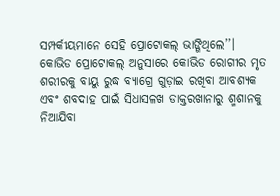ସମ୍ପର୍କୀୟମାନେ ସେହି ପ୍ରୋଟୋକଲ୍ ଭାଙ୍ଗିଥିଲେ’’।
କୋଭିଡ ପ୍ରୋଟୋକଲ୍ ଅନୁସାରେ କୋଭିଡ ରୋଗୀର ମୃତ ଶରୀରକୁ ବାୟୁ ରୁଦ୍ଧ ବ୍ୟାଗ୍ରେ ଗୁଡ଼ାଇ ରଖିବା ଆବଶ୍ୟକ ଏବଂ ଶବଦାହ ପାଇଁ ସିଧାସଳଖ ଡାକ୍ତରଖାନାରୁ ଶ୍ମଶାନକୁ ନିଆଯିବା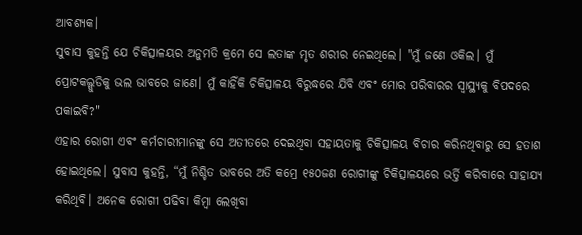ଆବଶ୍ୟକ।
ସୁବାସ କୁହନ୍ତି ଯେ ଚିକିତ୍ସାଳୟର ଅନୁମତି କ୍ରମେ ସେ ଲତାଙ୍କ ମୃତ ଶରୀର ନେଇଥିଲେ। "ମୁଁ ଜଣେ ଓକିଲ। ମୁଁ ପ୍ରୋଟକଲ୍ଗୁଡିକୁ ଭଲ ଭାବରେ ଜାଣେ। ମୁଁ କାହିଁକି ଚିକିତ୍ସାଳୟ ବିରୁଦ୍ଧରେ ଯିବି ଏବଂ ମୋର ପରିବାରର ସ୍ୱାସ୍ଥ୍ୟକୁ ବିପଦରେ ପକାଇବି?"
ଏହାର ରୋଗୀ ଏବଂ କର୍ମଚାରୀମାନଙ୍କୁ ସେ ଅତୀତରେ ଦେଇଥିବା ସହାୟତାକୁ ଚିକିତ୍ସାଳୟ ବିଚାର କରିନଥିବାରୁ ସେ ହତାଶ ହୋଇଥିଲେ। ସୁବାସ କୁହନ୍ତି, “ମୁଁ ନିଶ୍ଚିତ ଭାବରେ ଅତି କମ୍ରେ ୧୫୦ଜଣ ରୋଗୀଙ୍କୁ ଚିକିତ୍ସାଳୟରେ ଭର୍ତ୍ତି କରିବାରେ ସାହାଯ୍ୟ କରିଥିବି। ଅନେକ ରୋଗୀ ପଢିବା କିମ୍ବା ଲେଖିବା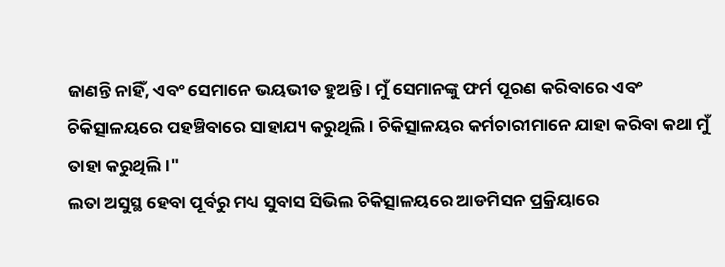ଜାଣନ୍ତି ନାହିଁ, ଏବଂ ସେମାନେ ଭୟଭୀତ ହୁଅନ୍ତି । ମୁଁ ସେମାନଙ୍କୁ ଫର୍ମ ପୂରଣ କରିବାରେ ଏବଂ ଚିକିତ୍ସାଳୟରେ ପହଞ୍ଚିବାରେ ସାହାଯ୍ୟ କରୁଥିଲି । ଚିକିତ୍ସାଳୟର କର୍ମଚାରୀମାନେ ଯାହା କରିବା କଥା ମୁଁ ତାହା କରୁଥିଲି।"
ଲତା ଅସୁସ୍ଥ ହେବା ପୂର୍ବରୁ ମଧ୍ୟ ସୁବାସ ସିଭିଲ ଚିକିତ୍ସାଳୟରେ ଆଡମିସନ ପ୍ରକ୍ରିୟାରେ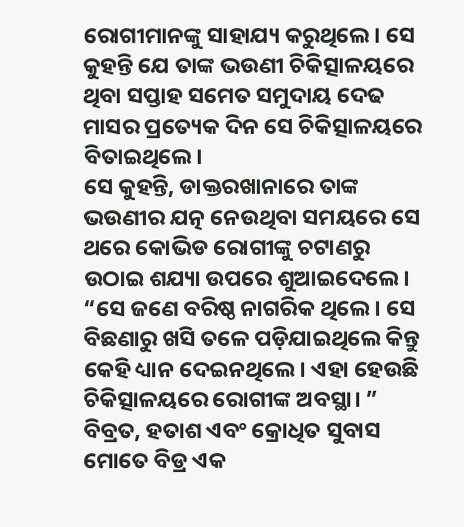ରୋଗୀମାନଙ୍କୁ ସାହାଯ୍ୟ କରୁଥିଲେ। ସେ କୁହନ୍ତି ଯେ ତାଙ୍କ ଭଉଣୀ ଚିକିତ୍ସାଳୟରେ ଥିବା ସପ୍ତାହ ସମେତ ସମୁଦାୟ ଦେଢ ମାସର ପ୍ରତ୍ୟେକ ଦିନ ସେ ଚିକିତ୍ସାଳୟରେ ବିତାଇଥିଲେ।
ସେ କୁହନ୍ତି, ଡାକ୍ତରଖାନାରେ ତାଙ୍କ ଭଉଣୀର ଯତ୍ନ ନେଉଥିବା ସମୟରେ ସେ ଥରେ କୋଭିଡ ରୋଗୀଙ୍କୁ ଚଟାଣରୁ ଉଠାଇ ଶଯ୍ୟା ଉପରେ ଶୁଆଇଦେଲେ। “ସେ ଜଣେ ବରିଷ୍ଠ ନାଗରିକ ଥିଲେ। ସେ ବିଛଣାରୁ ଖସି ତଳେ ପଡ଼ିଯାଇଥିଲେ କିନ୍ତୁ କେହି ଧ୍ୟାନ ଦେଇନଥିଲେ। ଏହା ହେଉଛି ଚିକିତ୍ସାଳୟରେ ରୋଗୀଙ୍କ ଅବସ୍ଥା। ”
ବିବ୍ରତ, ହତାଶ ଏବଂ କ୍ରୋଧିତ ସୁବାସ ମୋତେ ବିଡ୍ର ଏକ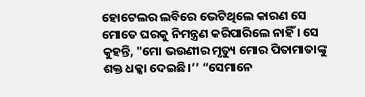ହୋଟେଲର ଲବିରେ ଭେଟିଥିଲେ କାରଣ ସେ ମୋତେ ଘରକୁ ନିମନ୍ତ୍ରଣ କରିପାରିଲେ ନାହିଁ । ସେ କୁହନ୍ତି, "ମୋ ଭଉଣୀର ମୃତ୍ୟୁ ମୋର ପିତାମାତାଙ୍କୁ ଶକ୍ତ ଧକ୍କା ଦେଇଛି।’’ “ସେମାନେ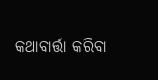କଥାବାର୍ତ୍ତା କରିବା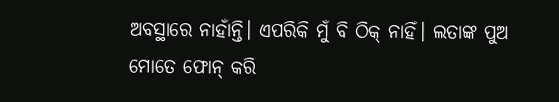ଅବସ୍ଥାରେ ନାହାଁନ୍ତି। ଏପରିକି ମୁଁ ବି ଠିକ୍ ନାହିଁ। ଲତାଙ୍କ ପୁଅ ମୋତେ ଫୋନ୍ କରି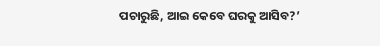ପଚାରୁଛି, ଆଇ କେବେ ଘରକୁ ଆସିବ?’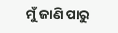ମୁଁ ଜାଣି ପାରୁ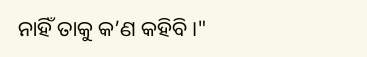ନାହିଁ ତାକୁ କ’ଣ କହିବି।"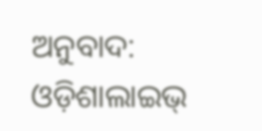ଅନୁବାଦ: ଓଡ଼ିଶାଲାଇଭ୍